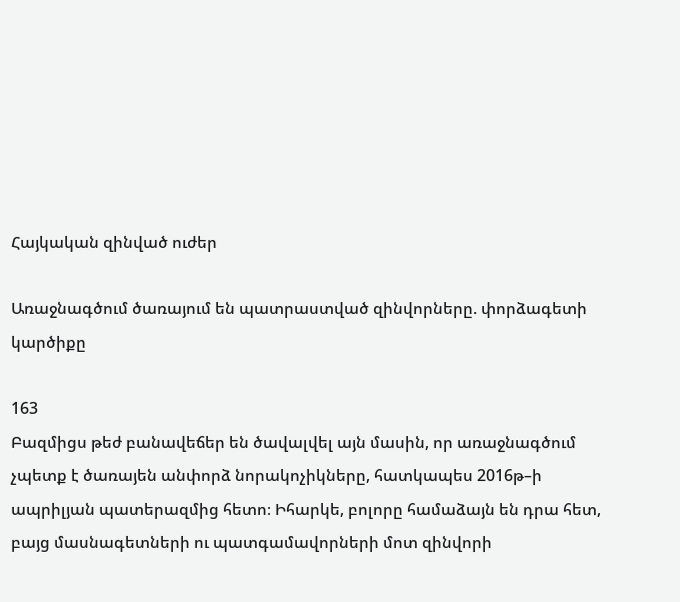Հայկական զինված ուժեր

Առաջնագծում ծառայում են պատրաստված զինվորները. փորձագետի կարծիքը

163
Բազմիցս թեժ բանավեճեր են ծավալվել այն մասին, որ առաջնագծում չպետք է ծառայեն անփորձ նորակոչիկները, հատկապես 2016թ–ի ապրիլյան պատերազմից հետո։ Իհարկե, բոլորը համաձայն են դրա հետ, բայց մասնագետների ու պատգամավորների մոտ զինվորի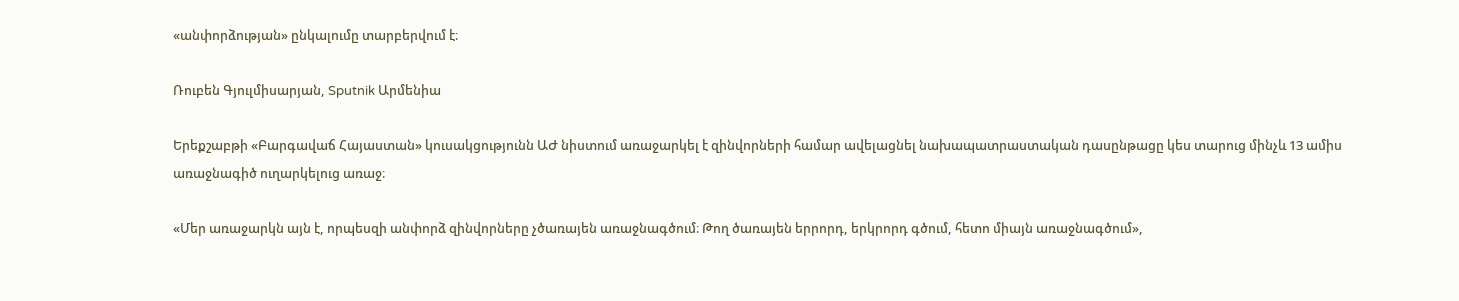«անփորձության» ընկալումը տարբերվում է։

Ռուբեն Գյուլմիսարյան, Sputnik Արմենիա

Երեքշաբթի «Բարգավաճ Հայաստան» կուսակցությունն ԱԺ նիստում առաջարկել է զինվորների համար ավելացնել նախապատրաստական դասընթացը կես տարուց մինչև 13 ամիս առաջնագիծ ուղարկելուց առաջ։

«Մեր առաջարկն այն է, որպեսզի անփորձ զինվորները չծառայեն առաջնագծում։ Թող ծառայեն երրորդ, երկրորդ գծում, հետո միայն առաջնագծում»,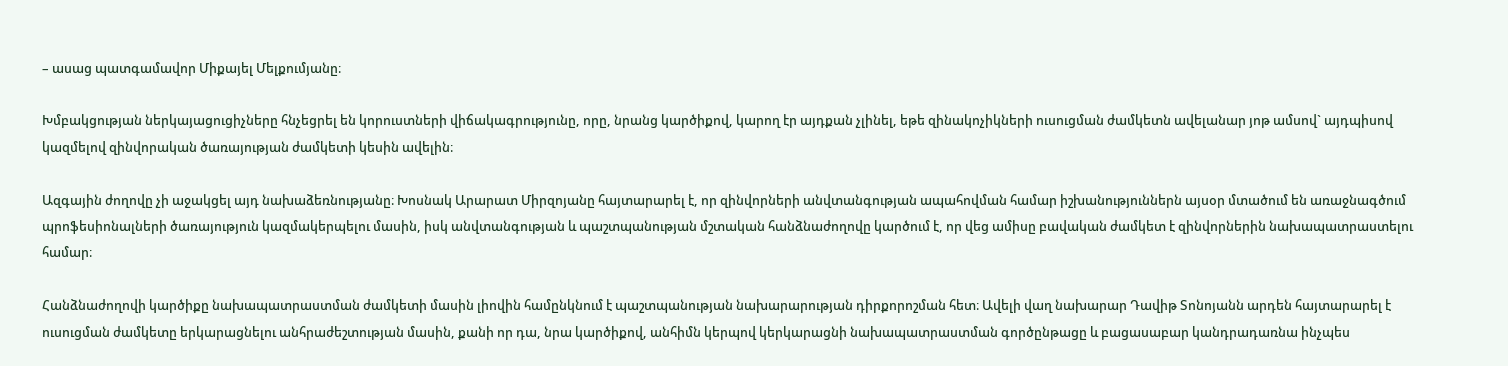– ասաց պատգամավոր Միքայել Մելքումյանը։

Խմբակցության ներկայացուցիչները հնչեցրել են կորուստների վիճակագրությունը, որը, նրանց կարծիքով, կարող էր այդքան չլինել, եթե զինակոչիկների ուսուցման ժամկետն ավելանար յոթ ամսով` այդպիսով կազմելով զինվորական ծառայության ժամկետի կեսին ավելին։

Ազգային ժողովը չի աջակցել այդ նախաձեռնությանը։ Խոսնակ Արարատ Միրզոյանը հայտարարել է, որ զինվորների անվտանգության ապահովման համար իշխանություններն այսօր մտածում են առաջնագծում պրոֆեսիոնալների ծառայություն կազմակերպելու մասին, իսկ անվտանգության և պաշտպանության մշտական հանձնաժողովը կարծում է, որ վեց ամիսը բավական ժամկետ է զինվորներին նախապատրաստելու համար։

Հանձնաժողովի կարծիքը նախապատրաստման ժամկետի մասին լիովին համընկնում է պաշտպանության նախարարության դիրքորոշման հետ։ Ավելի վաղ նախարար Դավիթ Տոնոյանն արդեն հայտարարել է ուսուցման ժամկետը երկարացնելու անհրաժեշտության մասին, քանի որ դա, նրա կարծիքով, անհիմն կերպով կերկարացնի նախապատրաստման գործընթացը և բացասաբար կանդրադառնա ինչպես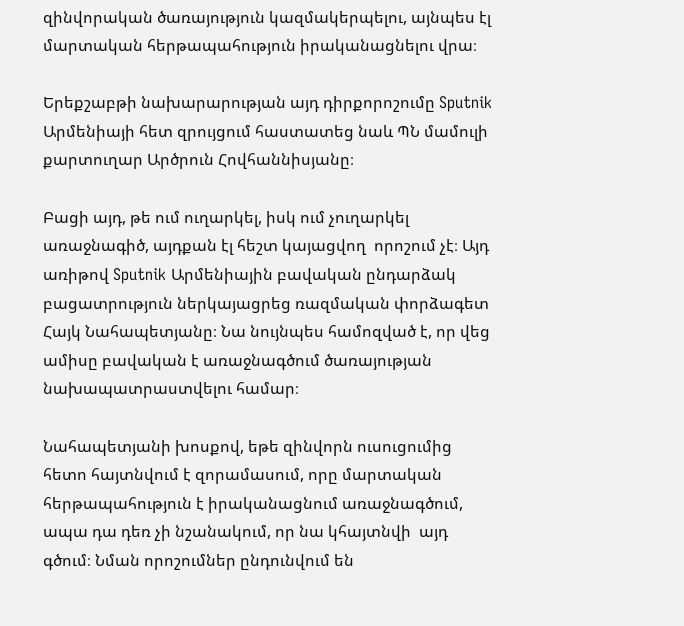զինվորական ծառայություն կազմակերպելու, այնպես էլ մարտական հերթապահություն իրականացնելու վրա։

Երեքշաբթի նախարարության այդ դիրքորոշումը Sputnik Արմենիայի հետ զրույցում հաստատեց նաև ՊՆ մամուլի քարտուղար Արծրուն Հովհաննիսյանը։

Բացի այդ, թե ում ուղարկել, իսկ ում չուղարկել առաջնագիծ, այդքան էլ հեշտ կայացվող  որոշում չէ։ Այդ առիթով Sputnik Արմենիային բավական ընդարձակ բացատրություն ներկայացրեց ռազմական փորձագետ Հայկ Նահապետյանը։ Նա նույնպես համոզված է, որ վեց ամիսը բավական է առաջնագծում ծառայության նախապատրաստվելու համար։

Նահապետյանի խոսքով, եթե զինվորն ուսուցումից հետո հայտնվում է զորամասում, որը մարտական հերթապահություն է իրականացնում առաջնագծում, ապա դա դեռ չի նշանակում, որ նա կհայտնվի  այդ գծում։ Նման որոշումներ ընդունվում են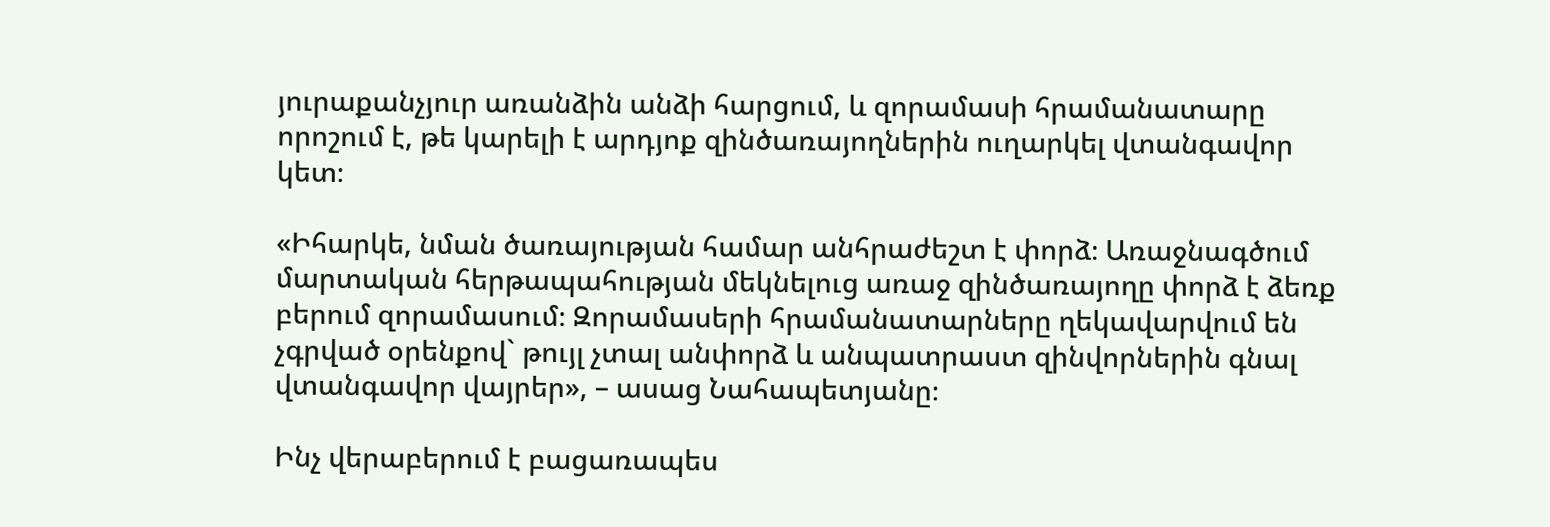յուրաքանչյուր առանձին անձի հարցում, և զորամասի հրամանատարը որոշում է, թե կարելի է արդյոք զինծառայողներին ուղարկել վտանգավոր կետ։

«Իհարկե, նման ծառայության համար անհրաժեշտ է փորձ։ Առաջնագծում մարտական հերթապահության մեկնելուց առաջ զինծառայողը փորձ է ձեռք բերում զորամասում։ Զորամասերի հրամանատարները ղեկավարվում են չգրված օրենքով` թույլ չտալ անփորձ և անպատրաստ զինվորներին գնալ վտանգավոր վայրեր», – ասաց Նահապետյանը։

Ինչ վերաբերում է բացառապես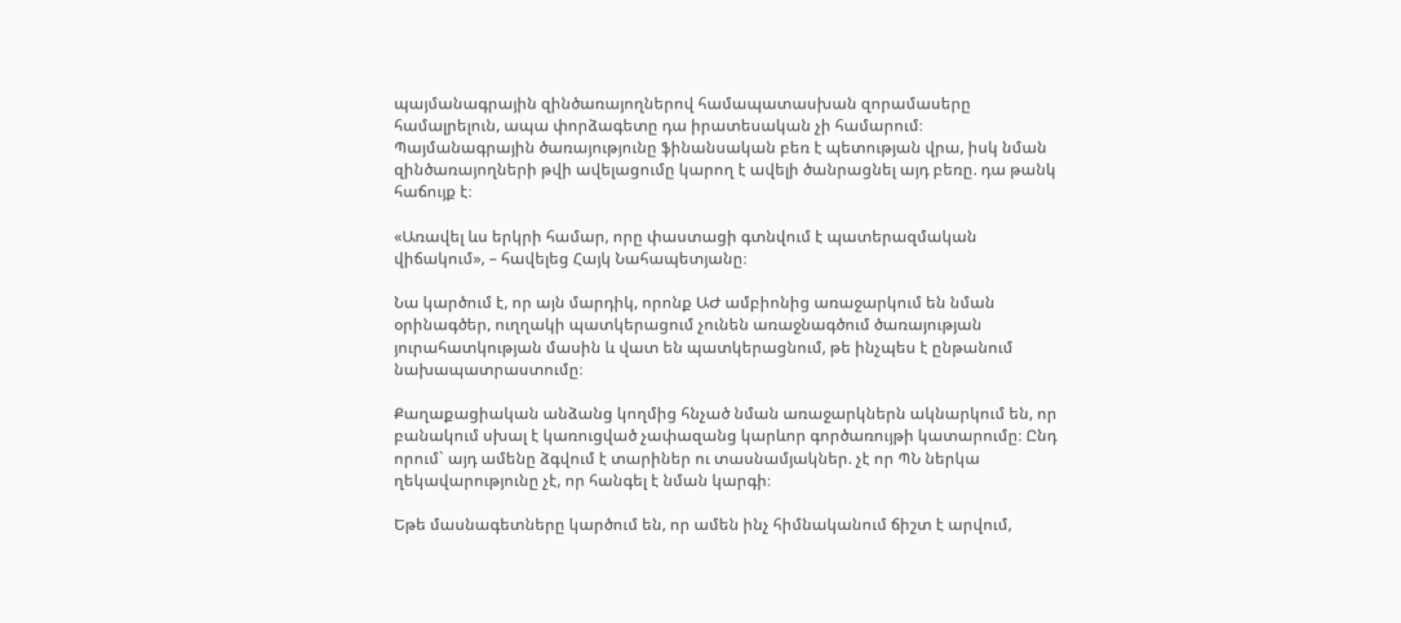պայմանագրային զինծառայողներով համապատասխան զորամասերը համալրելուն, ապա փորձագետը դա իրատեսական չի համարում։ Պայմանագրային ծառայությունը ֆինանսական բեռ է պետության վրա, իսկ նման զինծառայողների թվի ավելացումը կարող է ավելի ծանրացնել այդ բեռը. դա թանկ հաճույք է։

«Առավել ևս երկրի համար, որը փաստացի գտնվում է պատերազմական վիճակում», – հավելեց Հայկ Նահապետյանը։

Նա կարծում է, որ այն մարդիկ, որոնք ԱԺ ամբիոնից առաջարկում են նման օրինագծեր, ուղղակի պատկերացում չունեն առաջնագծում ծառայության յուրահատկության մասին և վատ են պատկերացնում, թե ինչպես է ընթանում նախապատրաստումը։

Քաղաքացիական անձանց կողմից հնչած նման առաջարկներն ակնարկում են, որ բանակում սխալ է կառուցված չափազանց կարևոր գործառույթի կատարումը։ Ընդ որում` այդ ամենը ձգվում է տարիներ ու տասնամյակներ. չէ որ ՊՆ ներկա ղեկավարությունը չէ, որ հանգել է նման կարգի։

Եթե մասնագետները կարծում են, որ ամեն ինչ հիմնականում ճիշտ է արվում,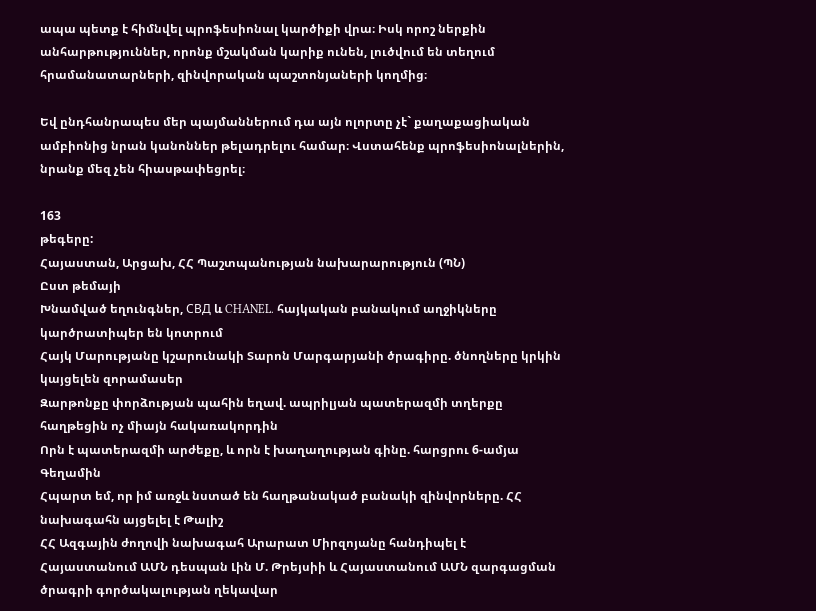ապա պետք է հիմնվել պրոֆեսիոնալ կարծիքի վրա։ Իսկ որոշ ներքին անհարթություններ, որոնք մշակման կարիք ունեն, լուծվում են տեղում հրամանատարների, զինվորական պաշտոնյաների կողմից։

Եվ ընդհանրապես մեր պայմաններում դա այն ոլորտը չէ` քաղաքացիական ամբիոնից նրան կանոններ թելադրելու համար։ Վստահենք պրոֆեսիոնալներին, նրանք մեզ չեն հիասթափեցրել։

163
թեգերը:
Հայաստան, Արցախ, ՀՀ Պաշտպանության նախարարություն (ՊՆ)
Ըստ թեմայի
Խնամված եղունգներ, СВД և CHANEL․ հայկական բանակում աղջիկները կարծրատիպեր են կոտրում
Հայկ Մարությանը կշարունակի Տարոն Մարգարյանի ծրագիրը. ծնողները կրկին կայցելեն զորամասեր
Զարթոնքը փորձության պահին եղավ. ապրիլյան պատերազմի տղերքը հաղթեցին ոչ միայն հակառակորդին
Որն է պատերազմի արժեքը, և որն է խաղաղության գինը. հարցրու 6-ամյա Գեղամին
Հպարտ եմ, որ իմ առջև նստած են հաղթանակած բանակի զինվորները. ՀՀ նախագահն այցելել է Թալիշ
ՀՀ Ազգային ժողովի նախագահ Արարատ Միրզոյանը հանդիպել է Հայաստանում ԱՄՆ դեսպան Լին Մ. Թրեյսիի և Հայաստանում ԱՄՆ զարգացման ծրագրի գործակալության ղեկավար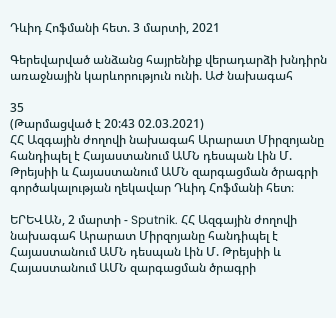Դևիդ Հոֆմանի հետ. 3 մարտի, 2021

Գերեվարված անձանց հայրենիք վերադարձի խնդիրն առաջնային կարևորություն ունի. ԱԺ նախագահ

35
(Թարմացված է 20:43 02.03.2021)
ՀՀ Ազգային ժողովի նախագահ Արարատ Միրզոյանը հանդիպել է Հայաստանում ԱՄՆ դեսպան Լին Մ. Թրեյսիի և Հայաստանում ԱՄՆ զարգացման ծրագրի գործակալության ղեկավար Դևիդ Հոֆմանի հետ։

ԵՐԵՎԱՆ, 2 մարտի - Sputnik. ՀՀ Ազգային ժողովի նախագահ Արարատ Միրզոյանը հանդիպել է Հայաստանում ԱՄՆ դեսպան Լին Մ. Թրեյսիի և Հայաստանում ԱՄՆ զարգացման ծրագրի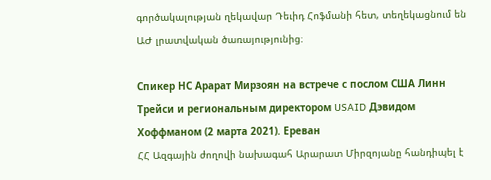գործակալության ղեկավար Դեւիդ Հոֆմանի հետ, տեղեկացնում են ԱԺ լրատվական ծառայությունից։

Спикер НС Арарат Мирзоян на встрече с послом США Линн Трейси и региональным директором USAID Дэвидом Хоффманом (2 марта 2021). Еревaн
ՀՀ Ազգային ժողովի նախագահ Արարատ Միրզոյանը հանդիպել է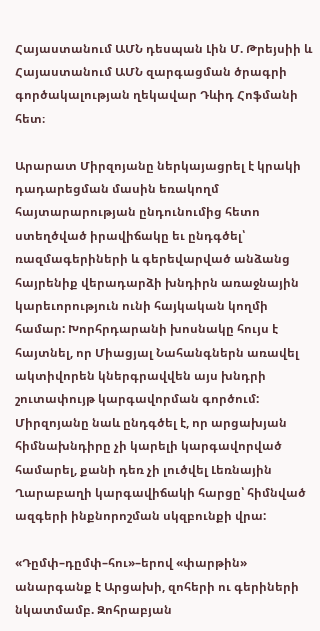Հայաստանում ԱՄՆ դեսպան Լին Մ. Թրեյսիի և Հայաստանում ԱՄՆ զարգացման ծրագրի գործակալության ղեկավար Դևիդ Հոֆմանի հետ։

Արարատ Միրզոյանը ներկայացրել է կրակի դադարեցման մասին եռակողմ հայտարարության ընդունումից հետո ստեղծված իրավիճակը եւ ընդգծել՝ ռազմագերիների և գերեվարված անձանց հայրենիք վերադարձի խնդիրն առաջնային կարեւորություն ունի հայկական կողմի համար: Խորհրդարանի խոսնակը հույս է հայտնել, որ Միացյալ Նահանգներն առավել ակտիվորեն կներգրավվեն այս խնդրի շուտափույթ կարգավորման գործում: Միրզոյանը նաև ընդգծել է, որ արցախյան հիմնախնդիրը չի կարելի կարգավորված համարել, քանի դեռ չի լուծվել Լեռնային Ղարաբաղի կարգավիճակի հարցը՝ հիմնված ազգերի ինքնորոշման սկզբունքի վրա:

«Դըմփ–դըմփ–հու»–երով «փարթին» անարգանք է Արցախի, զոհերի ու գերիների նկատմամբ. Զոհրաբյան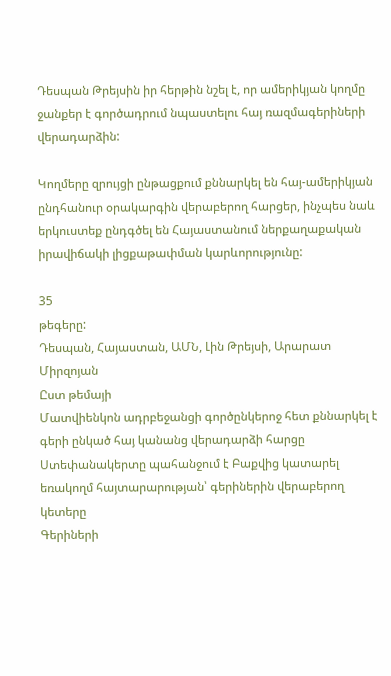Դեսպան Թրեյսին իր հերթին նշել է, որ ամերիկյան կողմը ջանքեր է գործադրում նպաստելու հայ ռազմագերիների վերադարձին:

Կողմերը զրույցի ընթացքում քննարկել են հայ-ամերիկյան ընդհանուր օրակարգին վերաբերող հարցեր, ինչպես նաև երկուստեք ընդգծել են Հայաստանում ներքաղաքական իրավիճակի լիցքաթափման կարևորությունը:

35
թեգերը:
Դեսպան, Հայաստան, ԱՄՆ, Լին Թրեյսի, Արարատ Միրզոյան
Ըստ թեմայի
Մատվիենկոն ադրբեջանցի գործընկերոջ հետ քննարկել է գերի ընկած հայ կանանց վերադարձի հարցը
Ստեփանակերտը պահանջում է Բաքվից կատարել եռակողմ հայտարարության՝ գերիներին վերաբերող կետերը
Գերիների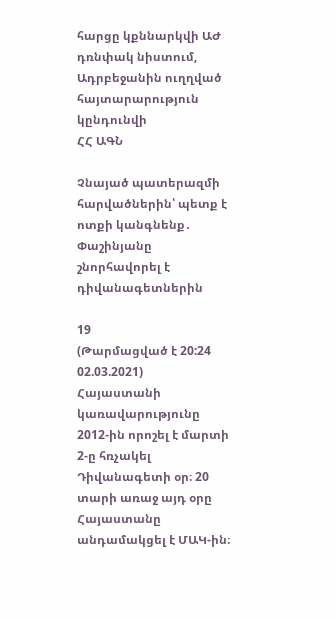հարցը կքննարկվի ԱԺ դռնփակ նիստում, Ադրբեջանին ուղղված հայտարարություն կընդունվի
ՀՀ ԱԳՆ

Չնայած պատերազմի հարվածներին՝ պետք է ոտքի կանգնենք․ Փաշինյանը շնորհավորել է դիվանագետներին

19
(Թարմացված է 20:24 02.03.2021)
Հայաստանի կառավարությունը 2012-ին որոշել է մարտի 2-ը հռչակել Դիվանագետի օր։ 20 տարի առաջ այդ օրը Հայաստանը անդամակցել է ՄԱԿ-ին։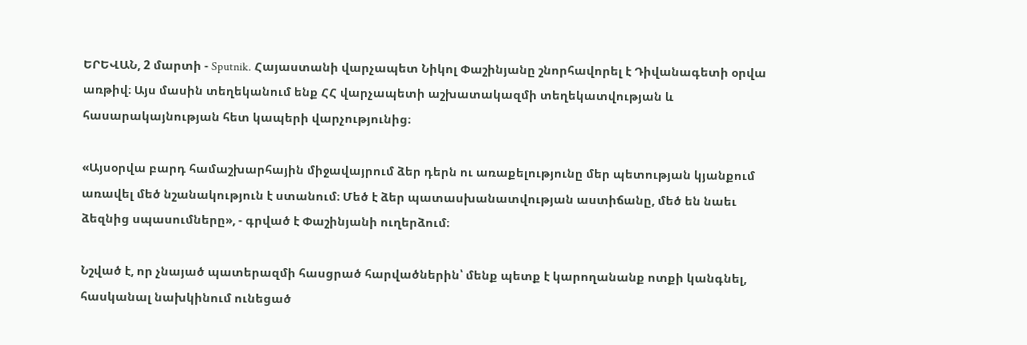ԵՐԵՎԱՆ, 2 մարտի - Sputnik. Հայաստանի վարչապետ Նիկոլ Փաշինյանը շնորհավորել է Դիվանագետի օրվա առթիվ։ Այս մասին տեղեկանում ենք ՀՀ վարչապետի աշխատակազմի տեղեկատվության և հասարակայնության հետ կապերի վարչությունից։

«Այսօրվա բարդ համաշխարհային միջավայրում ձեր դերն ու առաքելությունը մեր պետության կյանքում առավել մեծ նշանակություն է ստանում։ Մեծ է ձեր պատասխանատվության աստիճանը, մեծ են նաեւ ձեզնից սպասումները», - գրված է Փաշինյանի ուղերձում։

Նշված է, որ չնայած պատերազմի հասցրած հարվածներին՝ մենք պետք է կարողանանք ոտքի կանգնել, հասկանալ նախկինում ունեցած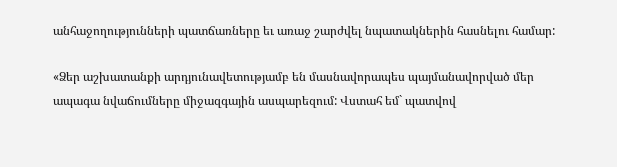անհաջողությունների պատճառները եւ առաջ շարժվել նպատակներին հասնելու համար:

«Ձեր աշխատանքի արդյունավետությամբ են մասնավորապես պայմանավորված մեր ապագա նվաճումները միջազգային ասպարեզում: Վստահ եմ` պատվով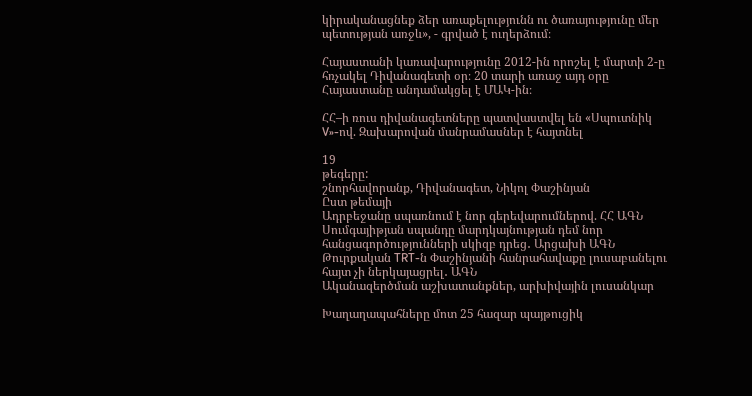կիրականացնեք ձեր առաքելությունն ու ծառայությունը մեր պետության առջև», - գրված է ուղերձում։

Հայաստանի կառավարությունը 2012-ին որոշել է մարտի 2-ը հռչակել Դիվանագետի օր։ 20 տարի առաջ այդ օրը Հայաստանը անդամակցել է ՄԱԿ-ին։

ՀՀ–ի ռուս դիվանագետները պատվաստվել են «Սպուտնիկ V»-ով. Զախարովան մանրամասներ է հայտնել

19
թեգերը:
շնորհավորանք, Դիվանագետ, Նիկոլ Փաշինյան
Ըստ թեմայի
Ադրբեջանը սպառնում է նոր գերեվարումներով. ՀՀ ԱԳՆ
Սումգայիթյան սպանդը մարդկայնության դեմ նոր հանցագործությունների սկիզբ դրեց․ Արցախի ԱԳՆ
Թուրքական TRT-ն Փաշինյանի հանրահավաքը լուսաբանելու հայտ չի ներկայացրել․ ԱԳՆ
Ականազերծման աշխատանքներ, արխիվային լուսանկար

Խաղաղապահները մոտ 25 հազար պայթուցիկ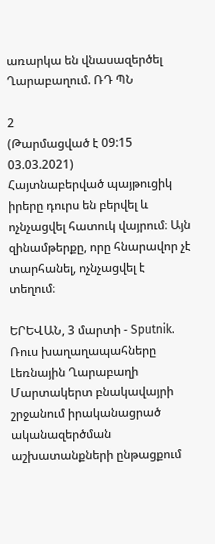առարկա են վնասազերծել Ղարաբաղում. ՌԴ ՊՆ

2
(Թարմացված է 09:15 03.03.2021)
Հայտնաբերված պայթուցիկ իրերը դուրս են բերվել և ոչնչացվել հատուկ վայրում։ Այն զինամթերքը, որը հնարավոր չէ տարհանել, ոչնչացվել է տեղում։

ԵՐԵՎԱՆ, 3 մարտի - Sputnik. Ռուս խաղաղապահները Լեռնային Ղարաբաղի Մարտակերտ բնակավայրի շրջանում իրականացրած ականազերծման աշխատանքների ընթացքում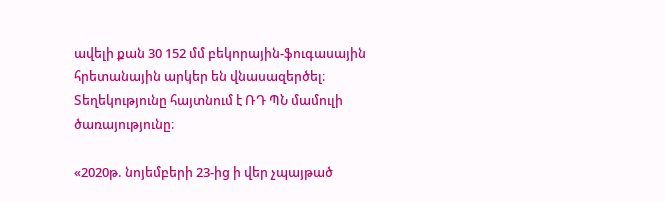ավելի քան 30 152 մմ բեկորային-ֆուգասային հրետանային արկեր են վնասազերծել։ Տեղեկությունը հայտնում է ՌԴ ՊՆ մամուլի ծառայությունը։

«2020թ. նոյեմբերի 23-ից ի վեր չպայթած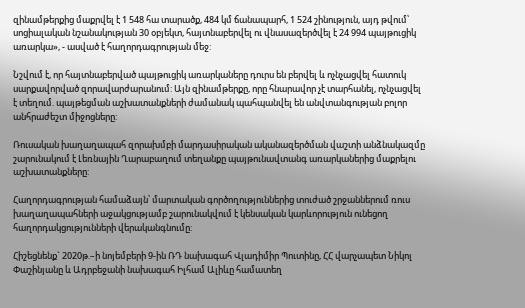զինամթերքից մաքրվել է 1 548 հա տարածք, 484 կմ ճանապարհ, 1 524 շինություն, այդ թվում՝ սոցիալական նշանակության 30 օբյեկտ, հայտնաբերվել ու վնասազերծվել է 24 994 պայթուցիկ առարկա», - ասված է հաղորդագրության մեջ:

Նշվում է, որ հայտնաբերված պայթուցիկ առարկաները դուրս են բերվել և ոչնչացվել հատուկ սարքավորված զորավարժարանում: Այն զինամթերքը, որը հնարավոր չէ տարհանել, ոչնչացվել է տեղում. պայթեցման աշխատանքների ժամանակ պահպանվել են անվտանգության բոլոր անհրաժեշտ միջոցները:

Ռուսական խաղաղապահ զորախմբի մարդասիրական ականազերծման վաշտի անձնակազմը շարունակում է Լեռնային Ղարաբաղում տեղանքը պայթունավտանգ առարկաներից մաքրելու աշխատանքները:

Հաղորդագրության համաձայն՝ մարտական գործողություններից տուժած շրջաններում ռուս խաղաղապահների աջակցությամբ շարունակվում է կենսական կարևորություն ունեցող հաղորդակցությունների վերականգնումը:

Հիշեցնենք` 2020թ.–ի նոյեմբերի 9-ին ՌԴ նախագահ Վլադիմիր Պուտինը, ՀՀ վարչապետ Նիկոլ Փաշինյանը և Ադրբեջանի նախագահ Իլհամ Ալիևը համատեղ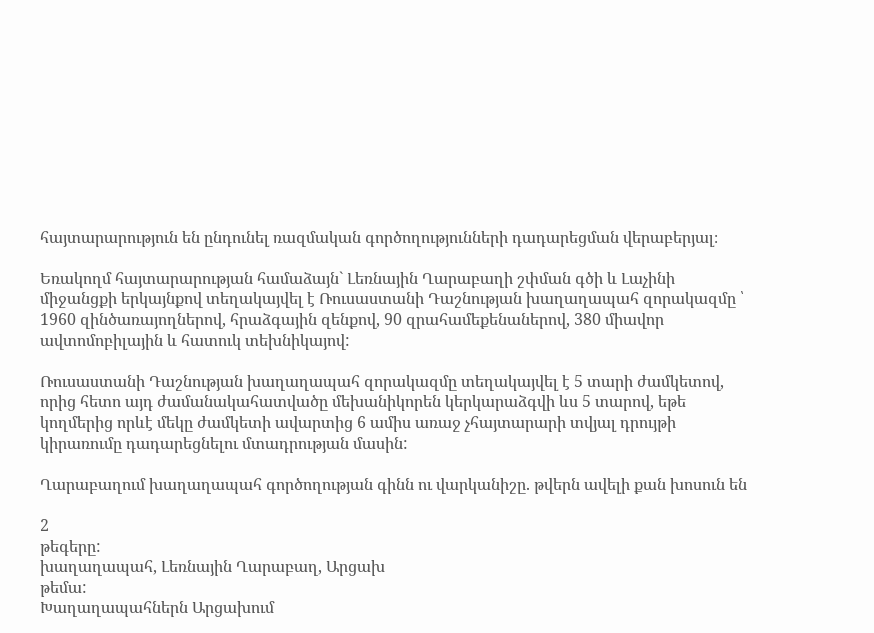հայտարարություն են ընդունել ռազմական գործողությունների դադարեցման վերաբերյալ։

Եռակողմ հայտարարության համաձայն` Լեռնային Ղարաբաղի շփման գծի և Լաչինի միջանցքի երկայնքով տեղակայվել է Ռուսաստանի Դաշնության խաղաղապահ զորակազմը ՝ 1960 զինծառայողներով, հրաձգային զենքով, 90 զրահամեքենաներով, 380 միավոր ավտոմոբիլային և հատուկ տեխնիկայով:

Ռուսաստանի Դաշնության խաղաղապահ զորակազմը տեղակայվել է 5 տարի ժամկետով, որից հետո այդ ժամանակահատվածը մեխանիկորեն կերկարաձգվի ևս 5 տարով, եթե կողմերից որևէ մեկը ժամկետի ավարտից 6 ամիս առաջ չհայտարարի տվյալ դրույթի կիրառումը դադարեցնելու մտադրության մասին:

Ղարաբաղում խաղաղապահ գործողության գինն ու վարկանիշը. թվերն ավելի քան խոսուն են

2
թեգերը:
խաղաղապահ, Լեռնային Ղարաբաղ, Արցախ
թեմա:
Խաղաղապահներն Արցախում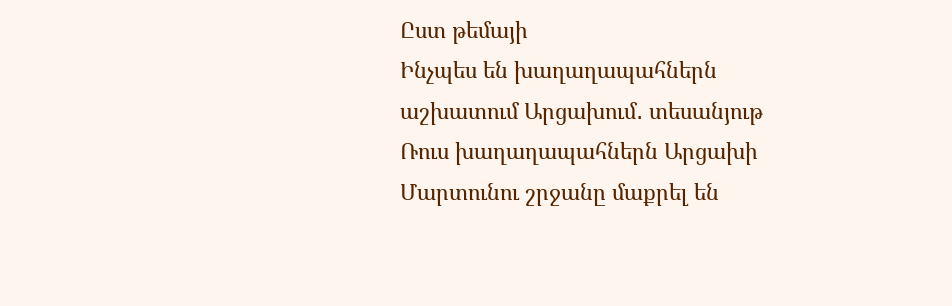Ըստ թեմայի
Ինչպես են խաղաղապահներն աշխատում Արցախում․ տեսանյութ
Ռուս խաղաղապահներն Արցախի Մարտունու շրջանը մաքրել են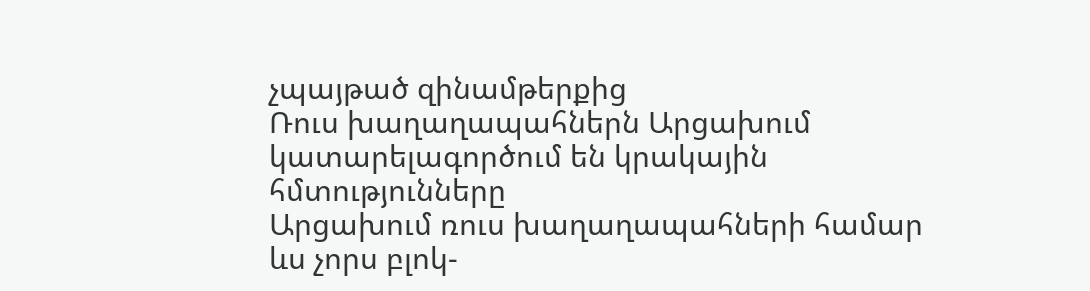չպայթած զինամթերքից
Ռուս խաղաղապահներն Արցախում կատարելագործում են կրակային հմտությունները
Արցախում ռուս խաղաղապահների համար ևս չորս բլոկ-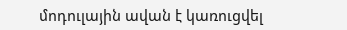մոդուլային ավան է կառուցվել